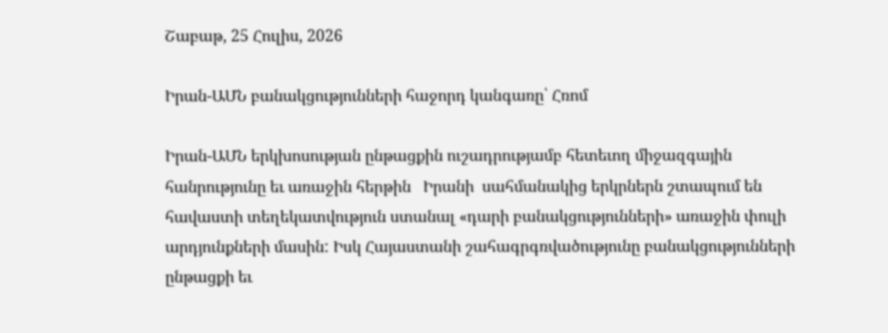Շաբաթ, 25 Հուլիս, 2026

Իրան-ԱՄՆ բանակցությունների հաջորդ կանգառը՝ Հռոմ

Իրան-ԱՄՆ երկխոսության ընթացքին ուշադրությամբ հետեւող միջազգային հանրությունը եւ առաջին հերթին   Իրանի  սահմանակից երկրներն շտապում են   հավաստի տեղեկատվություն ստանալ «դարի բանակցությունների» առաջին փուլի արդյունքների մասին: Իսկ Հայաստանի շահագրգռվածությունը բանակցությունների ընթացքի եւ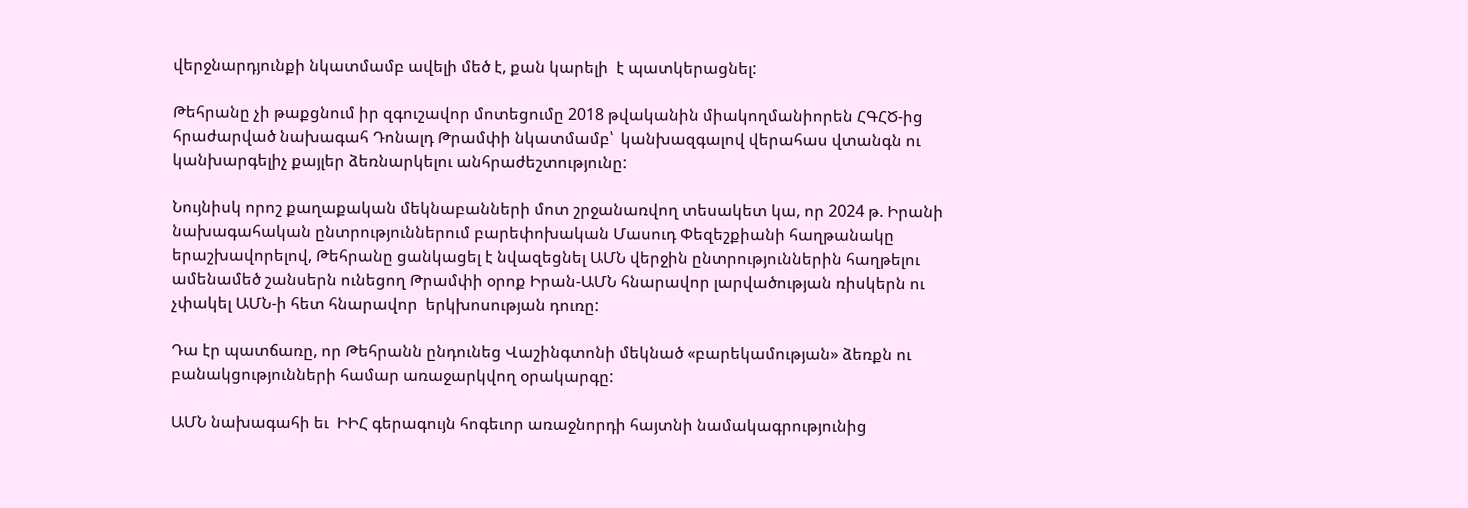վերջնարդյունքի նկատմամբ ավելի մեծ է, քան կարելի  է պատկերացնել:

Թեհրանը չի թաքցնում իր զգուշավոր մոտեցումը 2018 թվականին միակողմանիորեն ՀԳՀԾ-ից հրաժարված նախագահ Դոնալդ Թրամփի նկատմամբ՝  կանխազգալով վերահաս վտանգն ու կանխարգելիչ քայլեր ձեռնարկելու անհրաժեշտությունը:

Նույնիսկ որոշ քաղաքական մեկնաբանների մոտ շրջանառվող տեսակետ կա, որ 2024 թ. Իրանի նախագահական ընտրություններում բարեփոխական Մասուդ Փեզեշքիանի հաղթանակը երաշխավորելով, Թեհրանը ցանկացել է նվազեցնել ԱՄՆ վերջին ընտրություններին հաղթելու ամենամեծ շանսերն ունեցող Թրամփի օրոք Իրան-ԱՄՆ հնարավոր լարվածության ռիսկերն ու չփակել ԱՄՆ-ի հետ հնարավոր  երկխոսության դուռը:

Դա էր պատճառը, որ Թեհրանն ընդունեց Վաշինգտոնի մեկնած «բարեկամության» ձեռքն ու բանակցությունների համար առաջարկվող օրակարգը:

ԱՄՆ նախագահի եւ  ԻԻՀ գերագույն հոգեւոր առաջնորդի հայտնի նամակագրությունից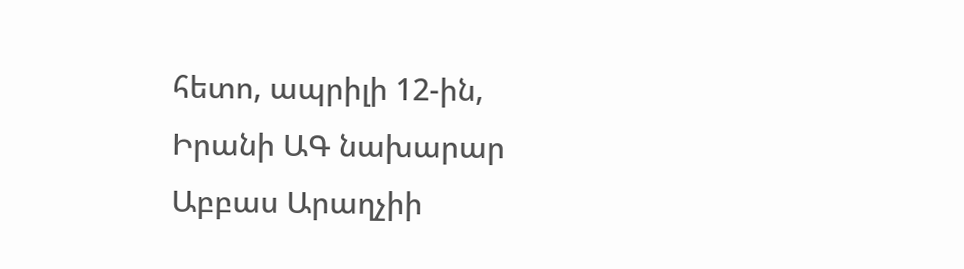հետո, ապրիլի 12-ին, Իրանի ԱԳ նախարար Աբբաս Արաղչիի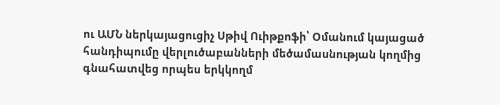ու ԱՄՆ ներկայացուցիչ Սթիվ Ուիթքոֆի՝ Օմանում կայացած հանդիպումը վերլուծաբանների մեծամասնության կողմից գնահատվեց որպես երկկողմ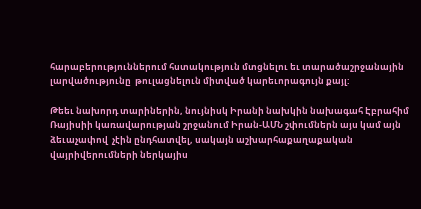հարաբերություններում հստակություն մտցնելու եւ տարածաշրջանային լարվածությունը  թուլացնելուն միտված կարեւորագույն քայլ:

Թեեւ նախորդ տարիներին, նույնիսկ Իրանի նախկին նախագահ Էբրահիմ Ռայիսիի կառավարության շրջանում Իրան-ԱՄՆ շփումներն այս կամ այն ձեւաչափով  չէին ընդհատվել, սակայն աշխարհաքաղաքական վայրիվերումների ներկայիս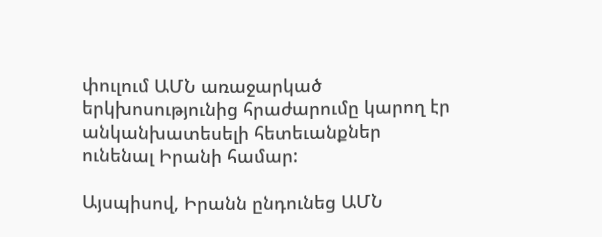փուլում ԱՄՆ առաջարկած երկխոսությունից հրաժարումը կարող էր անկանխատեսելի հետեւանքներ ունենալ Իրանի համար:

Այսպիսով, Իրանն ընդունեց ԱՄՆ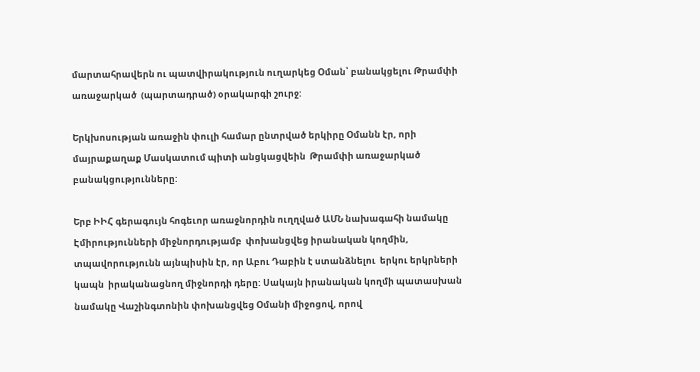մարտահրավերն ու պատվիրակություն ուղարկեց Օման՝ բանակցելու Թրամփի առաջարկած  (պարտադրած) օրակարգի շուրջ:

Երկխոսության առաջին փուլի համար ընտրված երկիրը Օմանն էր, որի մայրաքաղաք Մասկատում պիտի անցկացվեին  Թրամփի առաջարկած   բանակցությունները:

Երբ ԻԻՀ գերագույն հոգեւոր առաջնորդին ուղղված ԱՄՆ նախագահի նամակը Էմիրությունների միջնորդությամբ  փոխանցվեց իրանական կողմին, տպավորությունն այնպիսին էր, որ Աբու Դաբին է ստանձնելու  երկու երկրների կապն  իրականացնող միջնորդի դերը: Սակայն իրանական կողմի պատասխան նամակը Վաշինգտոնին փոխանցվեց Օմանի միջոցով, որով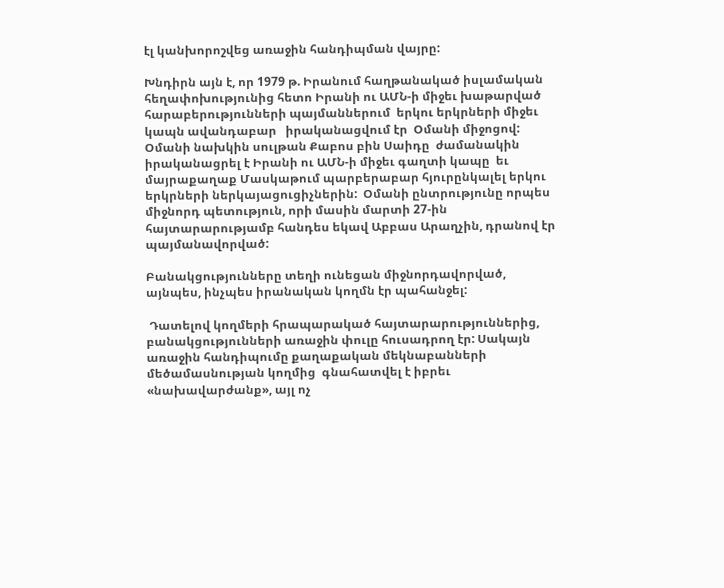էլ կանխորոշվեց առաջին հանդիպման վայրը:

Խնդիրն այն է, որ 1979 թ. Իրանում հաղթանակած իսլամական հեղափոխությունից հետո Իրանի ու ԱՄՆ-ի միջեւ խաթարված հարաբերությունների պայմաններում  երկու երկրների միջեւ   կապն ավանդաբար   իրականացվում էր  Օմանի միջոցով:  Օմանի նախկին սուլթան Քաբոս բին Սաիդը  ժամանակին իրականացրել է Իրանի ու ԱՄՆ-ի միջեւ գաղտի կապը  եւ մայրաքաղաք Մասկաթում պարբերաբար հյուրընկալել երկու երկրների ներկայացուցիչներին:  Օմանի ընտրությունը որպես միջնորդ պետություն, որի մասին մարտի 27-ին հայտարարությամբ հանդես եկավ Աբբաս Արաղչին, դրանով էր պայմանավորված:

Բանակցությունները տեղի ունեցան միջնորդավորված, այնպես, ինչպես իրանական կողմն էր պահանջել:

 Դատելով կողմերի հրապարակած հայտարարություններից, բանակցությունների առաջին փուլը հուսադրող էր: Սակայն առաջին հանդիպումը քաղաքական մեկնաբանների մեծամասնության կողմից  գնահատվել է իբրեւ «նախավարժանք», այլ ոչ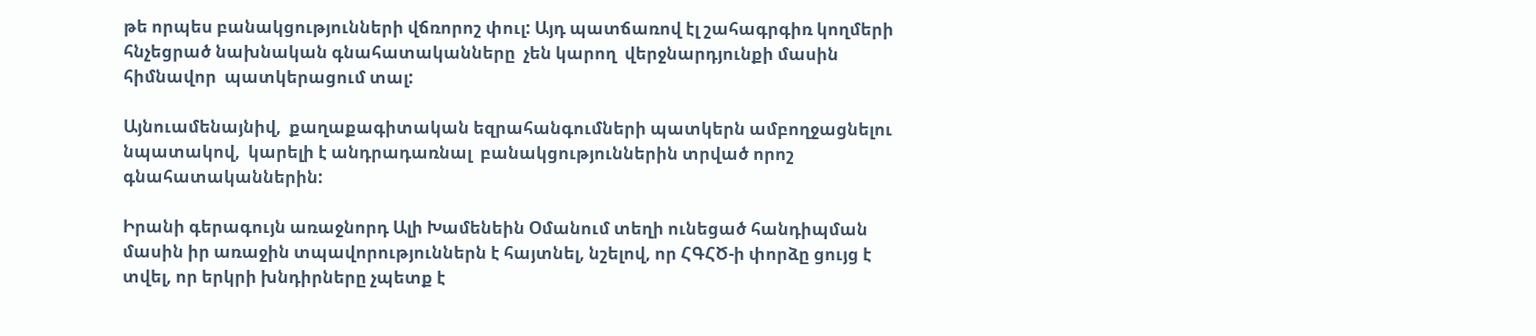թե որպես բանակցությունների վճռորոշ փուլ: Այդ պատճառով էլ շահագրգիռ կողմերի հնչեցրած նախնական գնահատականները  չեն կարող  վերջնարդյունքի մասին հիմնավոր  պատկերացում տալ:

Այնուամենայնիվ,  քաղաքագիտական եզրահանգումների պատկերն ամբողջացնելու նպատակով,  կարելի է անդրադառնալ  բանակցություններին տրված որոշ գնահատականներին:

Իրանի գերագույն առաջնորդ Ալի Խամենեին Օմանում տեղի ունեցած հանդիպման մասին իր առաջին տպավորություններն է հայտնել, նշելով, որ ՀԳՀԾ-ի փորձը ցույց է տվել, որ երկրի խնդիրները չպետք է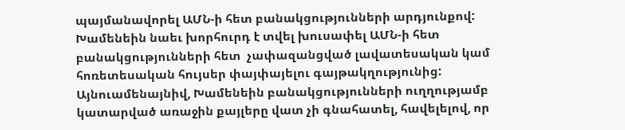պայմանավորել ԱՄՆ-ի հետ բանակցությունների արդյունքով: Խամենեին նաեւ խորհուրդ է տվել խուսափել ԱՄՆ-ի հետ բանակցությունների հետ  չափազանցված լավատեսական կամ հոռետեսական հույսեր փայփայելու գայթակղությունից: Այնուամենայնիվ, Խամենեին բանակցությունների ուղղությամբ կատարված առաջին քայլերը վատ չի գնահատել, հավելելով, որ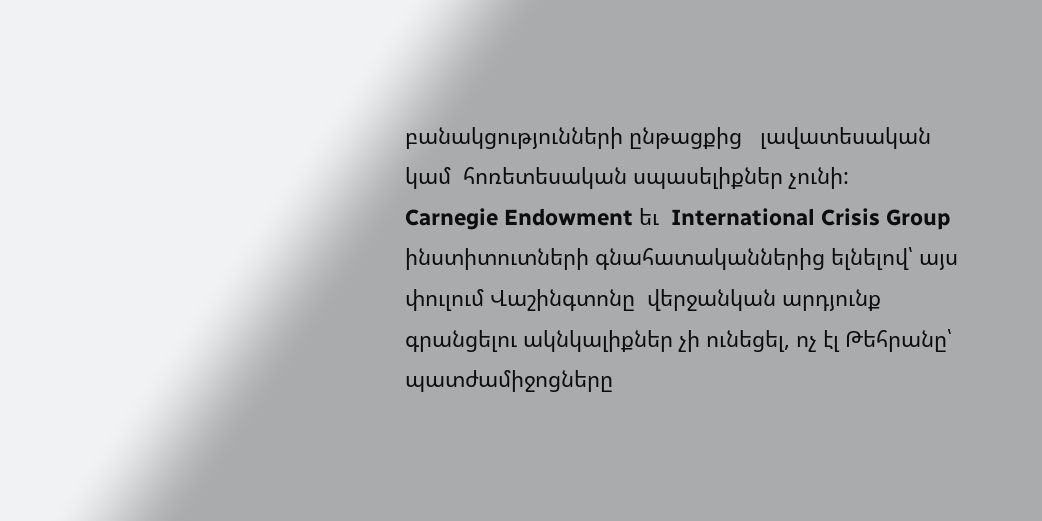բանակցությունների ընթացքից   լավատեսական կամ  հոռետեսական սպասելիքներ չունի:
Carnegie Endowment եւ  International Crisis Group ինստիտուտների գնահատականներից ելնելով՝ այս փուլում Վաշինգտոնը  վերջանկան արդյունք գրանցելու ակնկալիքներ չի ունեցել, ոչ էլ Թեհրանը՝ պատժամիջոցները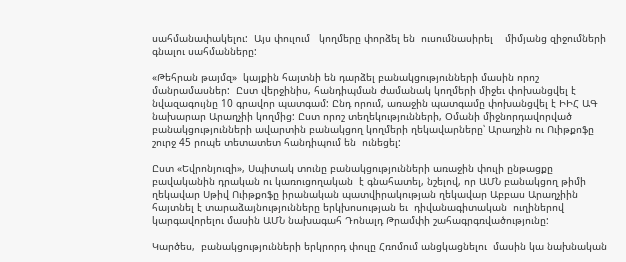սահմանափակելու:  Այս փուլում   կողմերը փորձել են  ուսումնասիրել    միմյանց զիջումների գնալու սահմանները:

«Թեհրան թայմզ»  կայքին հայտնի են դարձել բանակցությունների մասին որոշ մանրամասներ:  Ըստ վերջինիս, հանդիպման ժամանակ կողմերի միջեւ փոխանցվել է նվազագույնը 10 գրավոր պատգամ: Ընդ որում, առաջին պատգամը փոխանցվել է ԻԻՀ ԱԳ նախարար Արաղչիի կողմից: Ըստ որոշ տեղեկությունների, Օմանի միջնորդավորված բանակցությունների ավարտին բանակցող կողմերի ղեկավարները՝ Արաղչին ու Ուիթքոֆը   շուրջ 45 րոպե տետատետ հանդիպում են  ունեցել:

Ըստ «Եվրոնյուզի», Սպիտակ տունը բանակցությունների առաջին փուլի ընթացքը բավականին դրական ու կառուցողական  է գնահատել, նշելով, որ ԱՄՆ բանակցող թիմի ղեկավար Սթիվ Ուիթքոֆը իրանական պատվիրակության ղեկավար Աբբաս Արաղչիին հայտնել է տարաձայնությունները երկխոսության եւ  դիվանագիտական  ուղիներով  կարգավորելու մասին ԱՄՆ նախագահ Դոնալդ Թրամփի շահագրգռվածությունը:

Կարծես,  բանակցությունների երկրորդ փուլը Հռոմում անցկացնելու  մասին կա նախնական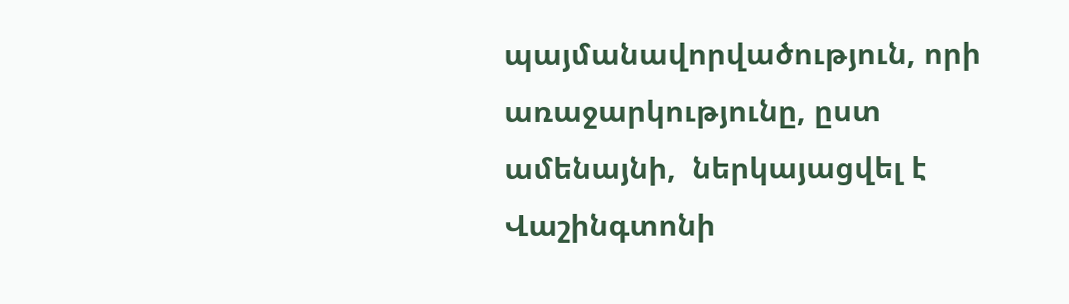պայմանավորվածություն, որի առաջարկությունը, ըստ ամենայնի,  ներկայացվել է Վաշինգտոնի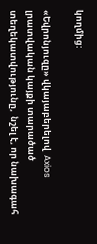կողմից:

«Եվրոնյուզը» վկայաբերելով  Axios լրատվական կայքի տարածած տեղեկատվությունը,  նշել է, որ նախագահ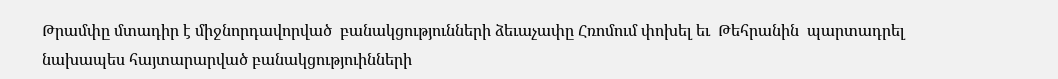Թրամփը մտադիր է միջնորդավորված  բանակցությունների ձեւաչափը Հռոմում փոխել եւ  Թեհրանին  պարտադրել նախապես հայտարարված բանակցություինների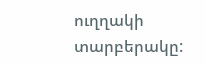ուղղակի տարբերակը: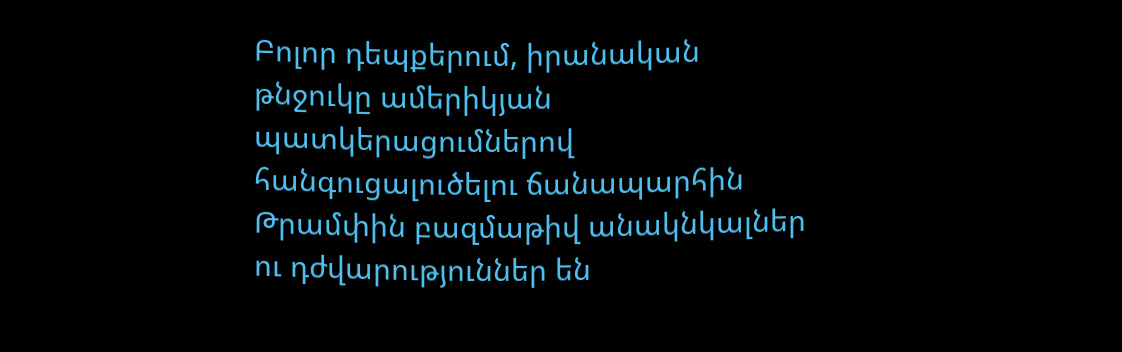Բոլոր դեպքերում, իրանական թնջուկը ամերիկյան պատկերացումներով հանգուցալուծելու ճանապարհին Թրամփին բազմաթիվ անակնկալներ ու դժվարություններ են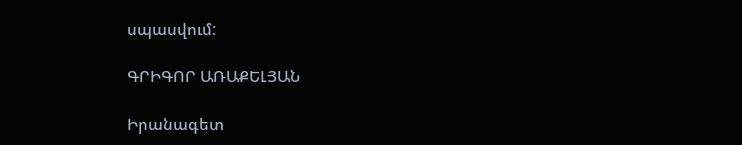սպասվում:

ԳՐԻԳՈՐ ԱՌԱՔԵԼՅԱՆ

Իրանագետ